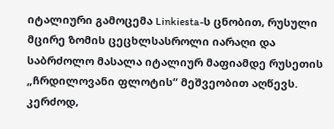იტალიური გამოცემა Linkiesta-ს ცნობით, რუსული მცირე ზომის ცეცხლსასროლი იარაღი და საბრძოლო მასალა იტალიურ მაფიამდე რუსეთის „ჩრდილოვანი ფლოტის“ მეშვეობით აღწევს.
კერძოდ,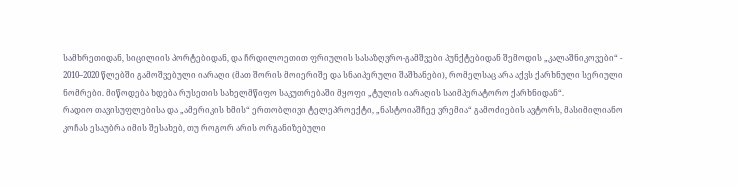სამხრეთიდან, სიცილიის პორტებიდან, და ჩრდილოეთით ფრიულის სასაზღვრო-გამშვები პუნქტებიდან შემოდის „კალაშნიკოვები“ - 2010–2020 წლებში გამოშვებული იარაღი (მათ შორის მოიერიშე და სნაიპერული შაშხანები), რომელსაც არა აქვს ქარხნული სერიული ნომრები. მიწოდება ხდება რუსეთის სახელმწიფო საკუთრებაში მყოფი „ტულის იარაღის საიმპერატორო ქარხნიდან“.
რადიო თავისუფლებისა და „ამერიკის ხმის“ ერთობლივი ტელეპროექტი, „ნასტოიაშჩეე ვრემია“ გამოძიების ავტორს, მასიმილიანო კოჩას ესაუბრა იმის შესახებ, თუ როგორ არის ორგანიზებული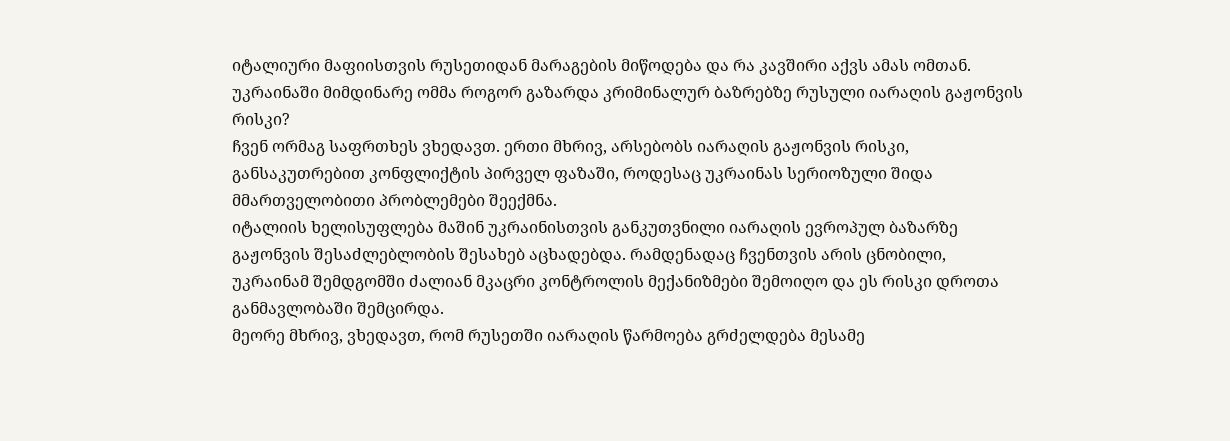იტალიური მაფიისთვის რუსეთიდან მარაგების მიწოდება და რა კავშირი აქვს ამას ომთან.
უკრაინაში მიმდინარე ომმა როგორ გაზარდა კრიმინალურ ბაზრებზე რუსული იარაღის გაჟონვის რისკი?
ჩვენ ორმაგ საფრთხეს ვხედავთ. ერთი მხრივ, არსებობს იარაღის გაჟონვის რისკი, განსაკუთრებით კონფლიქტის პირველ ფაზაში, როდესაც უკრაინას სერიოზული შიდა მმართველობითი პრობლემები შეექმნა.
იტალიის ხელისუფლება მაშინ უკრაინისთვის განკუთვნილი იარაღის ევროპულ ბაზარზე გაჟონვის შესაძლებლობის შესახებ აცხადებდა. რამდენადაც ჩვენთვის არის ცნობილი, უკრაინამ შემდგომში ძალიან მკაცრი კონტროლის მექანიზმები შემოიღო და ეს რისკი დროთა განმავლობაში შემცირდა.
მეორე მხრივ, ვხედავთ, რომ რუსეთში იარაღის წარმოება გრძელდება მესამე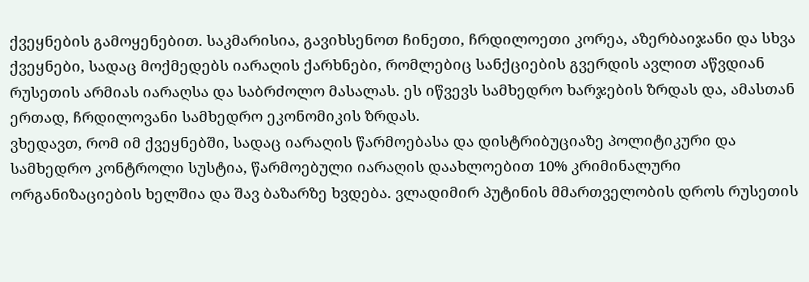ქვეყნების გამოყენებით. საკმარისია, გავიხსენოთ ჩინეთი, ჩრდილოეთი კორეა, აზერბაიჯანი და სხვა ქვეყნები, სადაც მოქმედებს იარაღის ქარხნები, რომლებიც სანქციების გვერდის ავლით აწვდიან რუსეთის არმიას იარაღსა და საბრძოლო მასალას. ეს იწვევს სამხედრო ხარჯების ზრდას და, ამასთან ერთად, ჩრდილოვანი სამხედრო ეკონომიკის ზრდას.
ვხედავთ, რომ იმ ქვეყნებში, სადაც იარაღის წარმოებასა და დისტრიბუციაზე პოლიტიკური და სამხედრო კონტროლი სუსტია, წარმოებული იარაღის დაახლოებით 10% კრიმინალური ორგანიზაციების ხელშია და შავ ბაზარზე ხვდება. ვლადიმირ პუტინის მმართველობის დროს რუსეთის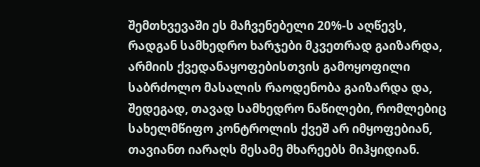შემთხვევაში ეს მაჩვენებელი 20%-ს აღწევს, რადგან სამხედრო ხარჯები მკვეთრად გაიზარდა, არმიის ქვედანაყოფებისთვის გამოყოფილი საბრძოლო მასალის რაოდენობა გაიზარდა და, შედეგად, თავად სამხედრო ნაწილები, რომლებიც სახელმწიფო კონტროლის ქვეშ არ იმყოფებიან, თავიანთ იარაღს მესამე მხარეებს მიჰყიდიან.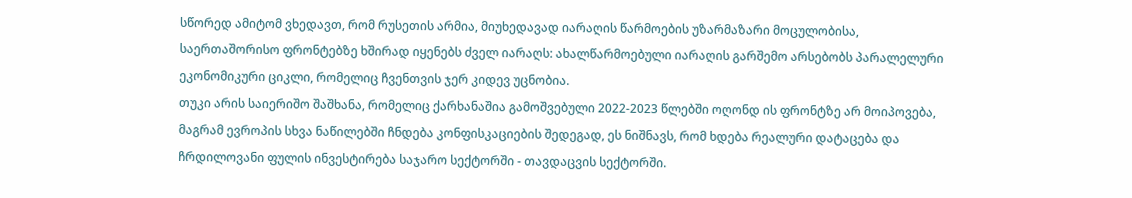სწორედ ამიტომ ვხედავთ, რომ რუსეთის არმია, მიუხედავად იარაღის წარმოების უზარმაზარი მოცულობისა, საერთაშორისო ფრონტებზე ხშირად იყენებს ძველ იარაღს: ახალწარმოებული იარაღის გარშემო არსებობს პარალელური ეკონომიკური ციკლი, რომელიც ჩვენთვის ჯერ კიდევ უცნობია.
თუკი არის საიერიშო შაშხანა, რომელიც ქარხანაშია გამოშვებული 2022-2023 წლებში ოღონდ ის ფრონტზე არ მოიპოვება, მაგრამ ევროპის სხვა ნაწილებში ჩნდება კონფისკაციების შედეგად, ეს ნიშნავს, რომ ხდება რეალური დატაცება და ჩრდილოვანი ფულის ინვესტირება საჯარო სექტორში - თავდაცვის სექტორში.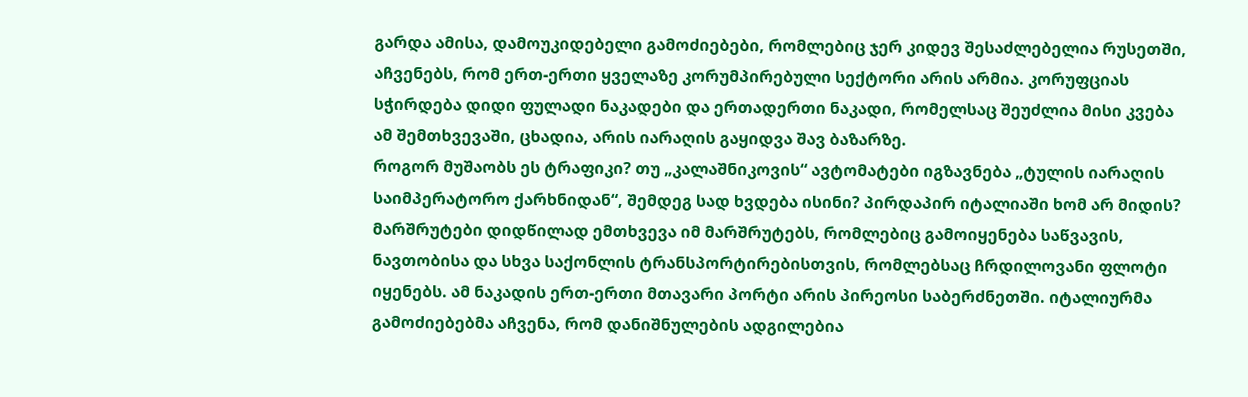გარდა ამისა, დამოუკიდებელი გამოძიებები, რომლებიც ჯერ კიდევ შესაძლებელია რუსეთში, აჩვენებს, რომ ერთ-ერთი ყველაზე კორუმპირებული სექტორი არის არმია. კორუფციას სჭირდება დიდი ფულადი ნაკადები და ერთადერთი ნაკადი, რომელსაც შეუძლია მისი კვება ამ შემთხვევაში, ცხადია, არის იარაღის გაყიდვა შავ ბაზარზე.
როგორ მუშაობს ეს ტრაფიკი? თუ „კალაშნიკოვის“ ავტომატები იგზავნება „ტულის იარაღის საიმპერატორო ქარხნიდან“, შემდეგ სად ხვდება ისინი? პირდაპირ იტალიაში ხომ არ მიდის?
მარშრუტები დიდწილად ემთხვევა იმ მარშრუტებს, რომლებიც გამოიყენება საწვავის, ნავთობისა და სხვა საქონლის ტრანსპორტირებისთვის, რომლებსაც ჩრდილოვანი ფლოტი იყენებს. ამ ნაკადის ერთ-ერთი მთავარი პორტი არის პირეოსი საბერძნეთში. იტალიურმა გამოძიებებმა აჩვენა, რომ დანიშნულების ადგილებია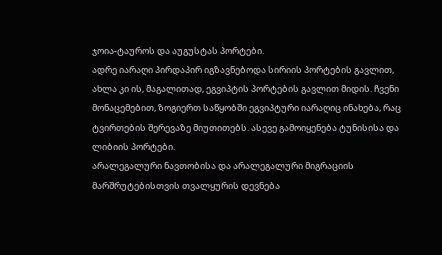ჯოია-ტაუროს და აუგუსტას პორტები.
ადრე იარაღი პირდაპირ იგზავნებოდა სირიის პორტების გავლით, ახლა კი ის, მაგალითად, ეგვიპტის პორტების გავლით მიდის. ჩვენი მონაცემებით, ზოგიერთ საწყობში ეგვიპტური იარაღიც ინახება, რაც ტვირთების შერევაზე მიუთითებს. ასევე გამოიყენება ტუნისისა და ლიბიის პორტები.
არალეგალური ნავთობისა და არალეგალური მიგრაციის მარშრუტებისთვის თვალყურის დევნება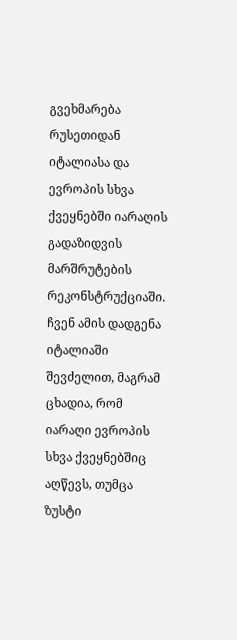გვეხმარება რუსეთიდან იტალიასა და ევროპის სხვა ქვეყნებში იარაღის გადაზიდვის მარშრუტების რეკონსტრუქციაში. ჩვენ ამის დადგენა იტალიაში შევძელით, მაგრამ ცხადია, რომ იარაღი ევროპის სხვა ქვეყნებშიც აღწევს, თუმცა ზუსტი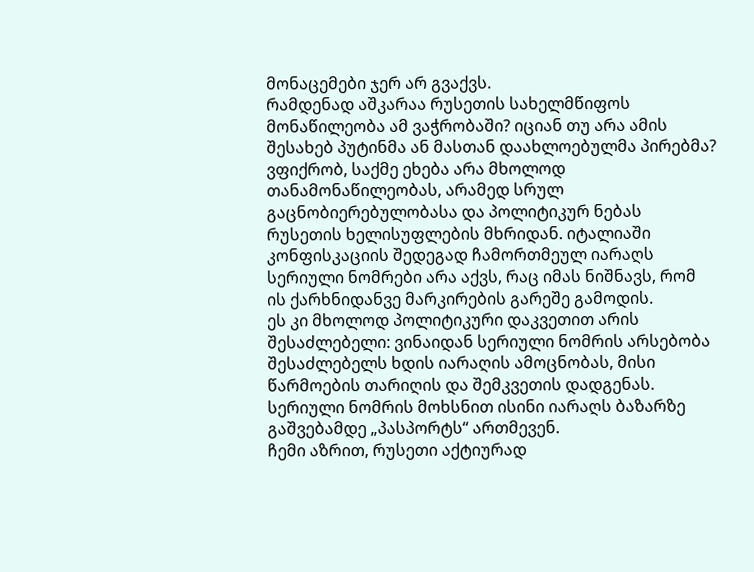მონაცემები ჯერ არ გვაქვს.
რამდენად აშკარაა რუსეთის სახელმწიფოს მონაწილეობა ამ ვაჭრობაში? იციან თუ არა ამის შესახებ პუტინმა ან მასთან დაახლოებულმა პირებმა?
ვფიქრობ, საქმე ეხება არა მხოლოდ თანამონაწილეობას, არამედ სრულ გაცნობიერებულობასა და პოლიტიკურ ნებას რუსეთის ხელისუფლების მხრიდან. იტალიაში კონფისკაციის შედეგად ჩამორთმეულ იარაღს სერიული ნომრები არა აქვს, რაც იმას ნიშნავს, რომ ის ქარხნიდანვე მარკირების გარეშე გამოდის.
ეს კი მხოლოდ პოლიტიკური დაკვეთით არის შესაძლებელი: ვინაიდან სერიული ნომრის არსებობა შესაძლებელს ხდის იარაღის ამოცნობას, მისი წარმოების თარიღის და შემკვეთის დადგენას. სერიული ნომრის მოხსნით ისინი იარაღს ბაზარზე გაშვებამდე „პასპორტს“ ართმევენ.
ჩემი აზრით, რუსეთი აქტიურად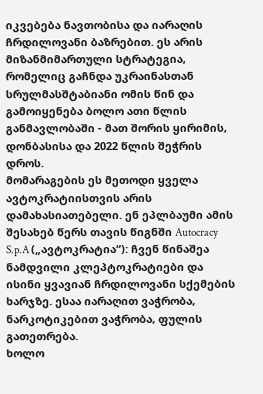იკვებება ნავთობისა და იარაღის ჩრდილოვანი ბაზრებით. ეს არის მიზანმიმართული სტრატეგია, რომელიც გაჩნდა უკრაინასთან სრულმასშტაბიანი ომის წინ და გამოიყენება ბოლო ათი წლის განმავლობაში - მათ შორის ყირიმის, დონბასისა და 2022 წლის შეჭრის დროს.
მომარაგების ეს მეთოდი ყველა ავტოკრატიისთვის არის დამახასიათებელი. ენ ეპლბაუმი ამის შესახებ წერს თავის წიგნში Autocracy S.p.A („ავტოკრატია“): ჩვენ წინაშეა ნამდვილი კლეპტოკრატიები და ისინი ყვავიან ჩრდილოვანი სქემების ხარჯზე. ესაა იარაღით ვაჭრობა, ნარკოტიკებით ვაჭრობა, ფულის გათეთრება.
ხოლო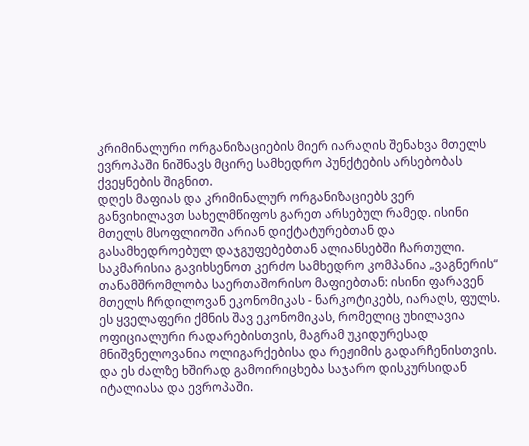კრიმინალური ორგანიზაციების მიერ იარაღის შენახვა მთელს ევროპაში ნიშნავს მცირე სამხედრო პუნქტების არსებობას ქვეყნების შიგნით.
დღეს მაფიას და კრიმინალურ ორგანიზაციებს ვერ განვიხილავთ სახელმწიფოს გარეთ არსებულ რამედ. ისინი მთელს მსოფლიოში არიან დიქტატურებთან და გასამხედროებულ დაჯგუფებებთან ალიანსებში ჩართული. საკმარისია გავიხსენოთ კერძო სამხედრო კომპანია „ვაგნერის“ თანამშრომლობა საერთაშორისო მაფიებთან: ისინი ფარავენ მთელს ჩრდილოვან ეკონომიკას - ნარკოტიკებს, იარაღს, ფულს.
ეს ყველაფერი ქმნის შავ ეკონომიკას, რომელიც უხილავია ოფიციალური რადარებისთვის, მაგრამ უკიდურესად მნიშვნელოვანია ოლიგარქებისა და რეჟიმის გადარჩენისთვის. და ეს ძალზე ხშირად გამოირიცხება საჯარო დისკურსიდან იტალიასა და ევროპაში.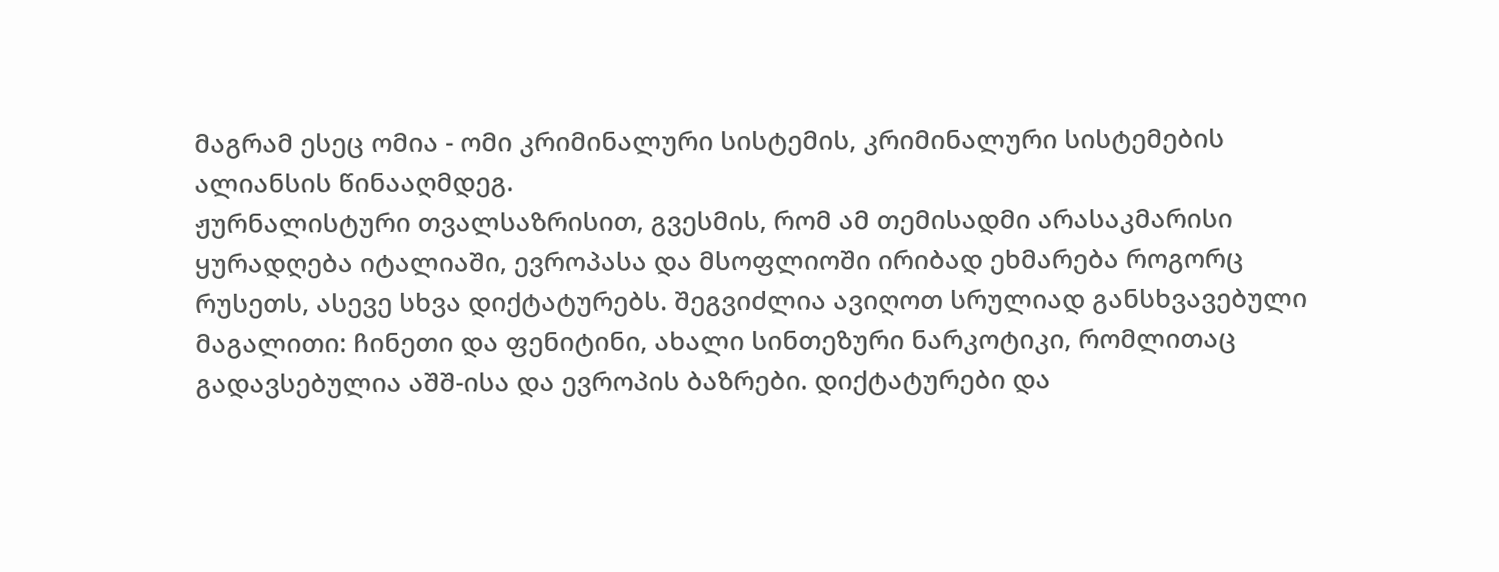მაგრამ ესეც ომია - ომი კრიმინალური სისტემის, კრიმინალური სისტემების ალიანსის წინააღმდეგ.
ჟურნალისტური თვალსაზრისით, გვესმის, რომ ამ თემისადმი არასაკმარისი ყურადღება იტალიაში, ევროპასა და მსოფლიოში ირიბად ეხმარება როგორც რუსეთს, ასევე სხვა დიქტატურებს. შეგვიძლია ავიღოთ სრულიად განსხვავებული მაგალითი: ჩინეთი და ფენიტინი, ახალი სინთეზური ნარკოტიკი, რომლითაც გადავსებულია აშშ-ისა და ევროპის ბაზრები. დიქტატურები და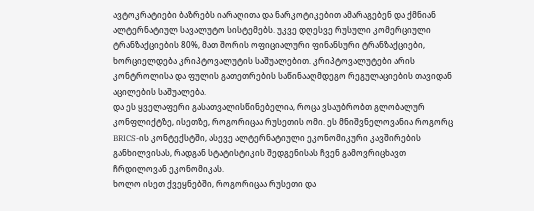ავტოკრატიები ბაზრებს იარაღითა და ნარკოტიკებით ამარაგებენ და ქმნიან ალტერნატიულ სავალუტო სისტემებს. უკვე დღესვე რუსული კომერციული ტრანზაქციების 80%, მათ შორის ოფიციალური ფინანსური ტრანზაქციები, ხორციელდება კრიპტოვალუტის საშუალებით. კრიპტოვალუტები არის კონტროლისა და ფულის გათეთრების საწინააღმდეგო რეგულაციების თავიდან აცილების საშუალება.
და ეს ყველაფერი გასათვალისწინებელია, როცა ვსაუბრობთ გლობალურ კონფლიქტზე, ისეთზე, როგორიცაა რუსეთის ომი. ეს მნიშვნელოვანია როგორც BRICS-ის კონტექსტში, ასევე ალტერნატიული ეკონომიკური კავშირების განხილვისას, რადგან სტატისტიკის შედგენისას ჩვენ გამოვრიცხავთ ჩრდილოვან ეკონომიკას.
ხოლო ისეთ ქვეყნებში, როგორიცაა რუსეთი და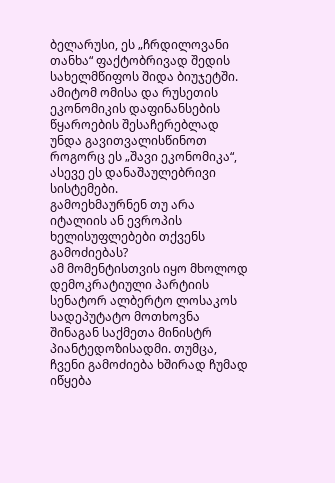ბელარუსი, ეს „ჩრდილოვანი თანხა“ ფაქტობრივად შედის სახელმწიფოს შიდა ბიუჯეტში. ამიტომ ომისა და რუსეთის ეკონომიკის დაფინანსების წყაროების შესაჩერებლად უნდა გავითვალისწინოთ როგორც ეს „შავი ეკონომიკა“, ასევე ეს დანაშაულებრივი სისტემები.
გამოეხმაურნენ თუ არა იტალიის ან ევროპის ხელისუფლებები თქვენს გამოძიებას?
ამ მომენტისთვის იყო მხოლოდ დემოკრატიული პარტიის სენატორ ალბერტო ლოსაკოს სადეპუტატო მოთხოვნა შინაგან საქმეთა მინისტრ პიანტედოზისადმი. თუმცა, ჩვენი გამოძიება ხშირად ჩუმად იწყება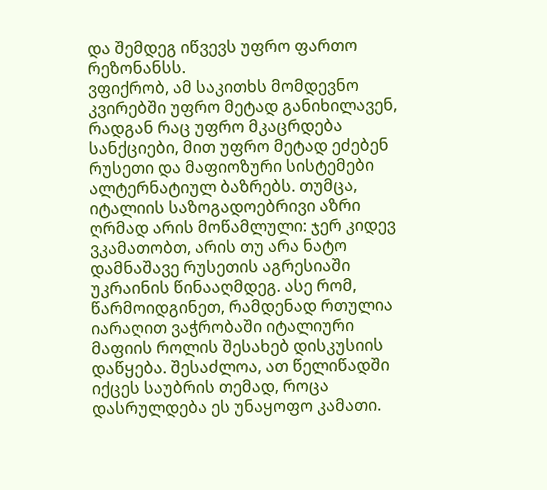და შემდეგ იწვევს უფრო ფართო რეზონანსს.
ვფიქრობ, ამ საკითხს მომდევნო კვირებში უფრო მეტად განიხილავენ, რადგან რაც უფრო მკაცრდება სანქციები, მით უფრო მეტად ეძებენ რუსეთი და მაფიოზური სისტემები ალტერნატიულ ბაზრებს. თუმცა, იტალიის საზოგადოებრივი აზრი ღრმად არის მოწამლული: ჯერ კიდევ ვკამათობთ, არის თუ არა ნატო დამნაშავე რუსეთის აგრესიაში უკრაინის წინააღმდეგ. ასე რომ, წარმოიდგინეთ, რამდენად რთულია იარაღით ვაჭრობაში იტალიური მაფიის როლის შესახებ დისკუსიის დაწყება. შესაძლოა, ათ წელიწადში იქცეს საუბრის თემად, როცა დასრულდება ეს უნაყოფო კამათი.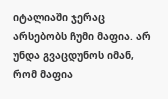იტალიაში ჯერაც არსებობს ჩუმი მაფია. არ უნდა გვაცდუნოს იმან, რომ მაფია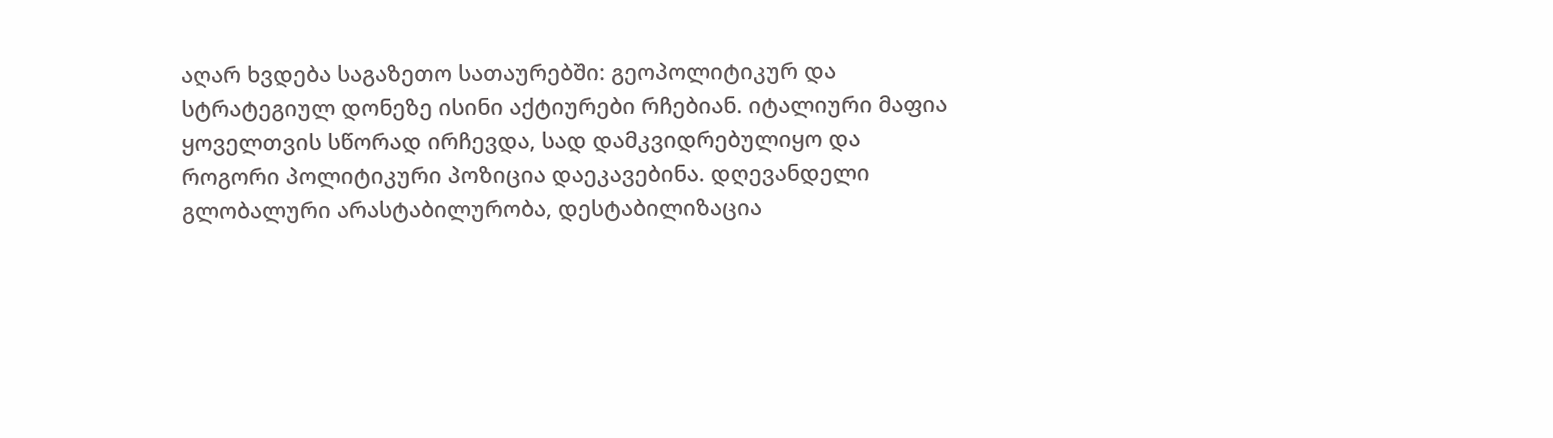აღარ ხვდება საგაზეთო სათაურებში: გეოპოლიტიკურ და სტრატეგიულ დონეზე ისინი აქტიურები რჩებიან. იტალიური მაფია ყოველთვის სწორად ირჩევდა, სად დამკვიდრებულიყო და როგორი პოლიტიკური პოზიცია დაეკავებინა. დღევანდელი გლობალური არასტაბილურობა, დესტაბილიზაცია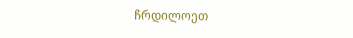ჩრდილოეთ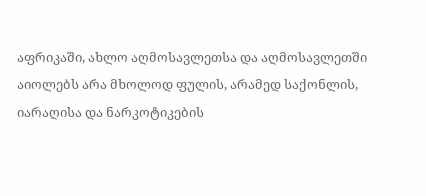აფრიკაში, ახლო აღმოსავლეთსა და აღმოსავლეთში აიოლებს არა მხოლოდ ფულის, არამედ საქონლის, იარაღისა და ნარკოტიკების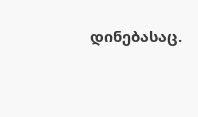დინებასაც.